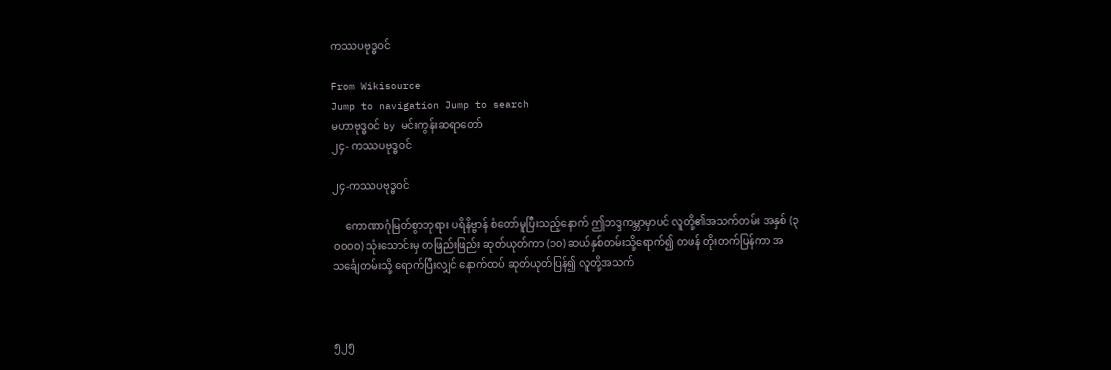ကဿပဗုဒ္ဓဝင်

From Wikisource
Jump to navigation Jump to search
မဟာဗုဒ္ဓဝင် by မင်းကွန်းဆရာတော်
၂၄- ကဿပဗုဒ္ဓဝင်

၂၄-ကဿပဗုဒ္ဓဝင်

     ကောဏာဂုံမြတ်စွာဘုရား ပရိနိဗ္ဗာန် စံတော်မူပြီးသည့်နောက် ဤဘဒ္ဒကမ္ဘာမှာပင် လူတို့၏အသက်တမ်း အနှစ် (၃ဝဝဝဝ) သုံးသောင်းမှ တဖြည်းဖြည်း ဆုတ်ယုတ်ကာ (၁၀) ဆယ်နှစ်တမ်းသို့ရောက်၍ တဖန် တိုးတက်ပြန်ကာ အသင်္ချေတမ်းသို့ ရောက်ပြီးလျှင် နောက်ထပ် ဆုတ်ယုတ်ပြန်၍ လူတို့အသက်



၅၂၅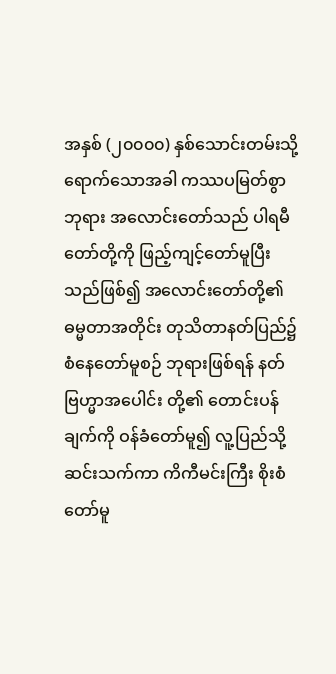အနှစ် (၂၀၀၀၀) နှစ်သောင်းတမ်းသို့ ရောက်သောအခါ ကဿပမြတ်စွာဘုရား အလောင်းတော်သည် ပါရမီတော်တို့ကို ဖြည့်ကျင့်တော်မူပြီးသည်ဖြစ်၍ အလောင်းတော်တို့၏ ဓမ္မတာအတိုင်း တုသိတာနတ်ပြည်၌ စံနေတော်မူစဉ် ဘုရားဖြစ်ရန် နတ်ဗြဟ္မာအပေါင်း တို့၏ တောင်းပန်ချက်ကို ဝန်ခံတော်မူ၍ လူ့ပြည်သို့ ဆင်းသက်ကာ ကိကီမင်းကြီး စိုးစံတော်မူ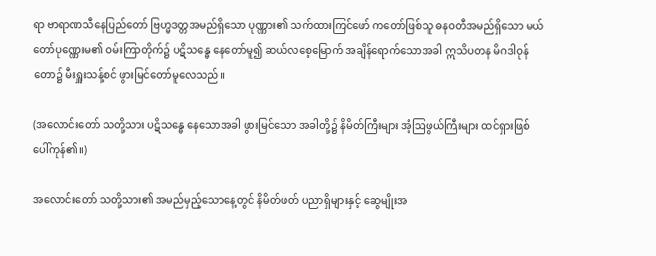ရာ ဗာရာဏသီနေပြည်တော် ဗြဟ္မဒတ္တအမည်ရှိသော ပုဏ္ဏား၏ သက်ထားကြင်ဖော် ကတော်ဖြစ်သူ ဓနဝတီအမည်ရှိသော မယ်တော်ပုဏ္ဏေးမ၏ ဝမ်းကြာတိုက်၌ ပဋိသန္ဓေ နေတော်မူ၍ ဆယ်လစေ့မြောက် အချိန်ရောက်သောအခါ ဣသိပတန မိဂဒါဝုန်တော၌ မီးရှူးသန့်စင် ဖွားမြင်တော်မူလေသည်။

(အလောင်းတော် သတို့သား ပဋိသန္ဓေ နေသောအခါ ဖွားမြင်သော အခါတို့၌ နိမိတ်ကြီးများ အံ့ဩဖွယ်ကြီးများ ထင်ရှားဖြစ်ပေါ်ကုန်၏။)

အလောင်းတော် သတို့သား၏ အမည်မှည့်သောနေ့တွင် နိမိတ်ဖတ် ပညာရှိများနှင့် ဆွေမျိုးအ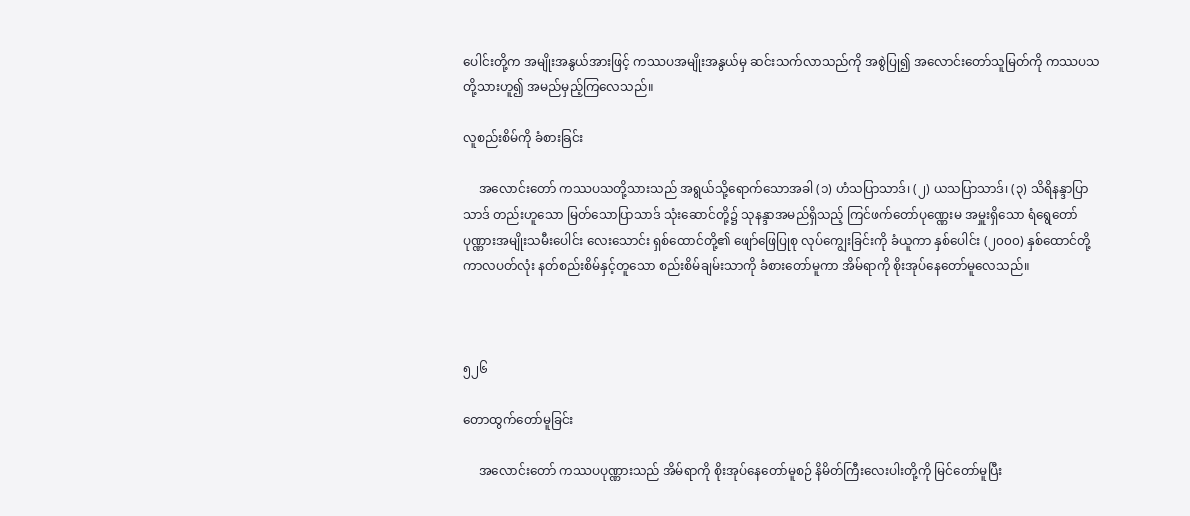ပေါင်းတို့က အမျိုးအနွယ်အားဖြင့် ကဿပအမျိုးအနွယ်မှ ဆင်းသက်လာသည်ကို အစွဲပြု၍ အလောင်းတော်သူမြတ်ကို ကဿပသတို့သားဟူ၍ အမည်မှည့်ကြလေသည်။

လူစည်းစိမ်ကို ခံစားခြင်း

     အလောင်းတော် ကဿပသတို့သားသည် အရွယ်သို့ရောက်သောအခါ (၁) ဟံသပြာသာဒ်၊ (၂) ယသပြာသာဒ်၊ (၃) သိရိနန္ဒာပြာသာဒ် တည်းဟူသော မြတ်သောပြာသာဒ် သုံးဆောင်တို့၌ သုနန္ဒာအမည်ရှိသည့် ကြင်ဖက်တော်ပုဏ္ဏေးမ အမှူးရှိသော ရံရွေတော် ပုဏ္ဏားအမျိုးသမီးပေါင်း လေးသောင်း ရှစ်ထောင်တို့၏ ဖျော်ဖြေပြုစု လုပ်ကျွေးခြင်းကို ခံယူကာ နှစ်ပေါင်း (၂၀၀၀) နှစ်ထောင်တို့ ကာလပတ်လုံး နတ်စည်းစိမ်နှင့်တူသော စည်းစိမ်ချမ်းသာကို ခံစားတော်မူကာ အိမ်ရာကို စိုးအုပ်နေတော်မူလေသည်။



၅၂၆

တောထွက်တော်မူခြင်း

     အလောင်းတော် ကဿပပုဏ္ဏားသည် အိမ်ရာကို စိုးအုပ်နေတော်မူစဉ် နိမိတ်ကြီးလေးပါးတို့ကို မြင်တော်မူပြီး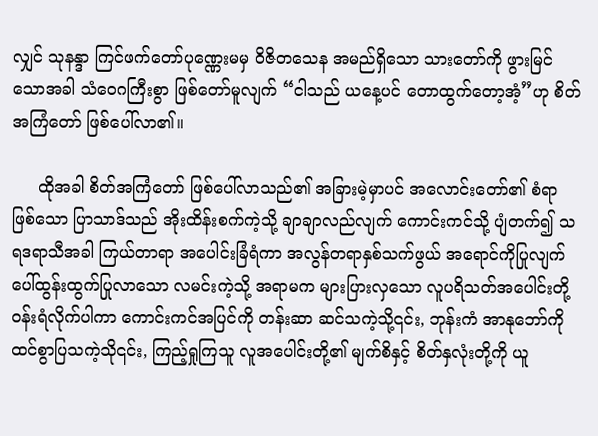လျှင် သုနန္ဒာ ကြင်ဖက်တော်ပုဏ္ဏေးမမှ ဝိဇိတသေန အမည်ရှိသော သားတော်ကို ဖွားမြင်သောအခါ သံဝေဂကြီးစွာ ဖြစ်တော်မူလျက် “ငါသည် ယနေ့ပင် တောထွက်တော့အံ့”ဟု စိတ်အကြံတော် ဖြစ်ပေါ်လာ၏။

     ထိုအခါ စိတ်အကြံတော် ဖြစ်ပေါ်လာသည်၏ အခြားမဲ့မှာပင် အလောင်းတော်၏ စံရာဖြစ်သော ပြာသာဒ်သည် အိုးထိန်းစက်ကဲ့သို့ ချာချာလည်လျက် ကောင်းကင်သို့ ပျံတက်၍ သရဒရာသီအခါ ကြယ်တာရာ အပေါင်းခြံရံကာ အလွန်တရာနှစ်သက်ဖွယ် အရောင်ကိုပြုလျက် ပေါ်ထွန်းထွက်ပြုလာသော လမင်းကဲ့သို့ အရာမက များပြားလှသော လူပရိသတ်အပေါင်းတို့ ဝန်းရံလိုက်ပါကာ ကောင်းကင်အပြင်ကို တန်းဆာ ဆင်သကဲ့သို့၎င်း, ဘုန်းကံ အာနုဘော်ကို ထင်စွာပြသကဲ့သို၎င်း, ကြည့်ရှုကြသူ လူအပေါင်းတို့၏ မျက်စိနှင့် စိတ်နှလုံးတို့ကို ယူ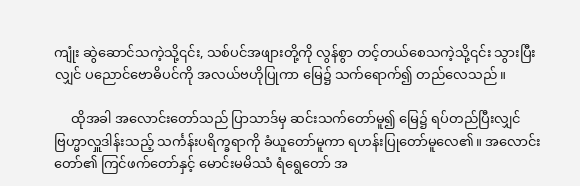ကျုံး ဆွဲဆောင်သကဲ့သို့၎င်း, သစ်ပင်အဖျားတို့ကို လွန်စွာ တင့်တယ်စေသကဲ့သို့၎င်း သွားပြီးလျှင် ပညောင်ဗောဓိပင်ကို အလယ်ဗဟိုပြုကာ မြေ၌ သက်ရောက်၍ တည်လေသည်။

     ထိုအခါ အလောင်းတော်သည် ပြာသာဒ်မှ ဆင်းသက်တော်မူ၍ မြေ၌ ရပ်တည်ပြီးလျှင် ဗြဟ္မာလှူဒါန်းသည့် သင်္ကန်းပရိက္ခရာကို ခံယူတော်မူကာ ရဟန်းပြုတော်မူလေ၏။ အလောင်းတော်၏ ကြင်ဖက်တော်နှင့် မောင်းမမိဿံ ရံရွေတော် အ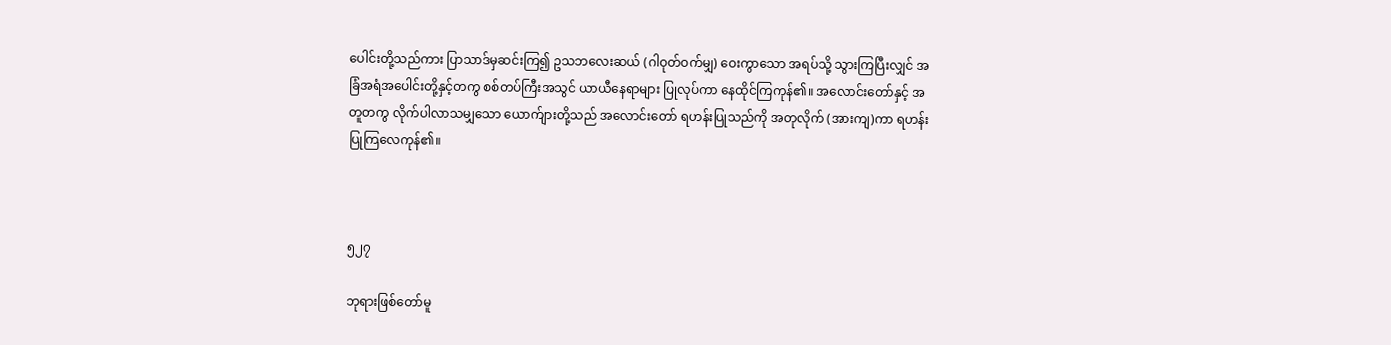ပေါင်းတို့သည်ကား ပြာသာဒ်မှဆင်းကြ၍ ဥသဘလေးဆယ် (ဂါဝုတ်ဝက်မျှ) ဝေးကွာသော အရပ်သို့ သွားကြပြီးလျှင် အခြံအရံအပေါင်းတို့နှင့်တကွ စစ်တပ်ကြီးအသွင် ယာယီနေရာများ ပြုလုပ်ကာ နေထိုင်ကြကုန်၏။ အလောင်းတော်နှင့် အတူတကွ လိုက်ပါလာသမျှသော ယောက်ျားတို့သည် အလောင်းတော် ရဟန်းပြုသည်ကို အတုလိုက် (အားကျ)ကာ ရဟန်းပြုကြလေကုန်၏။



၅၂၇

ဘုရားဖြစ်တော်မူ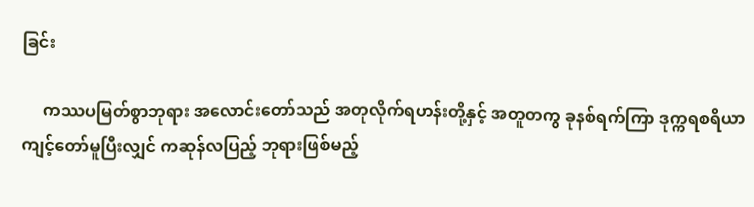ခြင်း

     ကဿပမြတ်စွာဘုရား အလောင်းတော်သည် အတုလိုက်ရဟန်းတို့နှင့် အတူတကွ ခုနစ်ရက်ကြာ ဒုက္ကရစရိယာ ကျင့်တော်မူပြီးလျှင် ကဆုန်လပြည့် ဘုရားဖြစ်မည့်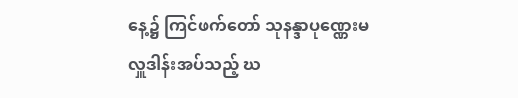နေ့၌ ကြင်ဖက်တော် သုနန္ဒာပုဏ္ဏေးမ လှူဒါန်းအပ်သည့် ဃ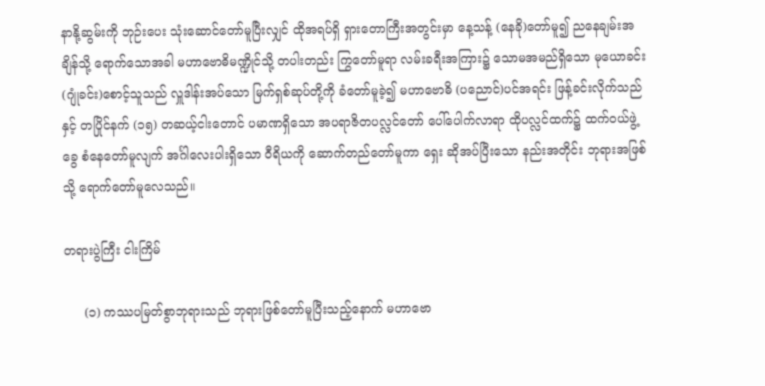နာနို့ဆွမ်းကို ဘုဉ်းပေး သုံးဆောင်တော်မူပြီးလျှင် ထိုအရပ်ရှိ ရှားတောကြီးအတွင်းမှာ နေ့သန့် (နေခို)တော်မူ၍ ညနေချမ်းအချိန်သို့ ရောက်သောအခါ မဟာဗောဓိမဏ္ဍိုင်သို့ တပါးတည်း ကြွတော်မူရာ လမ်းခရီးအကြား၌ သောမအမည်ရှိသော မုယောခင်း (ဂျုံခင်း)စောင့်သူသည် လှူဒါန်းအပ်သော မြက်ရှစ်ဆုပ်တို့ကို ခံတော်မူခဲ့၍ မဟာဗောဓိ (ပညောင်)ပင်အရင်း ဖြန့်ခင်းလိုက်သည်နှင့် တပြိုင်နက် (၁၅) တဆယ့်ငါးတောင် ပမာဏရှိသော အပရာဇိတပလ္လင်တော် ပေါ်ပေါက်လာရာ ထိုပလ္လင်ထက်၌ ထက်ဝယ်ဖွဲ့ခွေ စံနေတော်မူလျက် အင်္ဂါလေးပါးရှိသော ဝီရိယကို ဆောက်တည်တော်မူကာ ရှေး ဆိုအပ်ပြီးသော နည်းအတိုင်း ဘုရားအဖြစ်သို့ ရောက်တော်မူလေသည်။

တရားပွဲကြီး ငါးကြိမ်

     (၁) ကဿပမြတ်စွာဘုရားသည် ဘုရားဖြစ်တော်မူပြီးသည့်နောက် မဟာဗော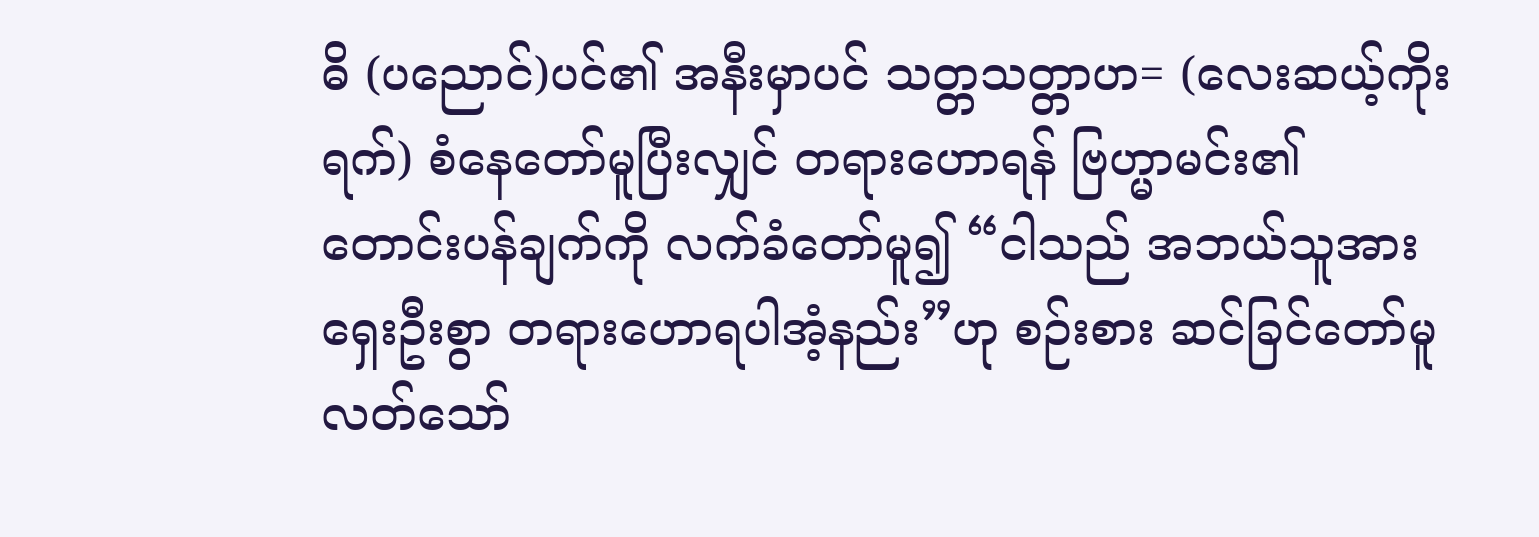ဓိ (ပညောင်)ပင်၏ အနီးမှာပင် သတ္တသတ္တာဟ= (လေးဆယ့်ကိုးရက်) စံနေတော်မူပြီးလျှင် တရားဟောရန် ဗြဟ္မာမင်း၏ တောင်းပန်ချက်ကို လက်ခံတော်မူ၍ “ငါသည် အဘယ်သူအား ရှေးဦးစွာ တရားဟောရပါအံ့နည်း”ဟု စဉ်းစား ဆင်ခြင်တော်မူလတ်သော်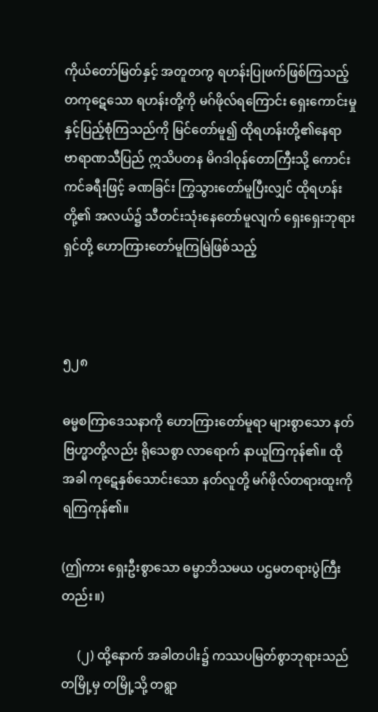ကိုယ်တော်မြတ်နှင့် အတူတကွ ရဟန်းပြုဖက်ဖြစ်ကြသည့် တကုဋေသော ရဟန်းတို့ကို မဂ်ဖိုလ်ရကြောင်း ရှေးကောင်းမှုနှင့်ပြည့်စုံကြသည်ကို မြင်တော်မူ၍ ထိုရဟန်းတို့၏နေရာ ဗာရာဏသီပြည် ဣသိပတန မိဂဒါဝုန်တောကြီးသို့ ကောင်းကင်ခရီးဖြင့် ခဏခြင်း ကြွသွားတော်မူပြီးလျှင် ထိုရဟန်းတို့၏ အလယ်၌ သီတင်းသုံးနေတော်မူလျက် ရှေးရှေးဘုရားရှင်တို့ ဟောကြားတော်မူကြမြဲဖြစ်သည့်



၅၂၈

ဓမ္မစကြာဒေသနာကို ဟောကြားတော်မူရာ များစွာသော နတ်ဗြဟ္မာတို့လည်း ရိုသေစွာ လာရောက် နာယူကြကုန်၏။ ထိုအခါ ကုဋေနှစ်သောင်းသော နတ်လူတို့ မဂ်ဖိုလ်တရားထူးကို ရကြကုန်၏။

(ဤကား ရှေးဦးစွာသော ဓမ္မာဘိသမယ ပဌမတရားပွဲကြီးတည်း။)

     (၂) ထို့နောက် အခါတပါး၌ ကဿပမြတ်စွာဘုရားသည် တမြို့မှ တမြို့သို့ တရွာ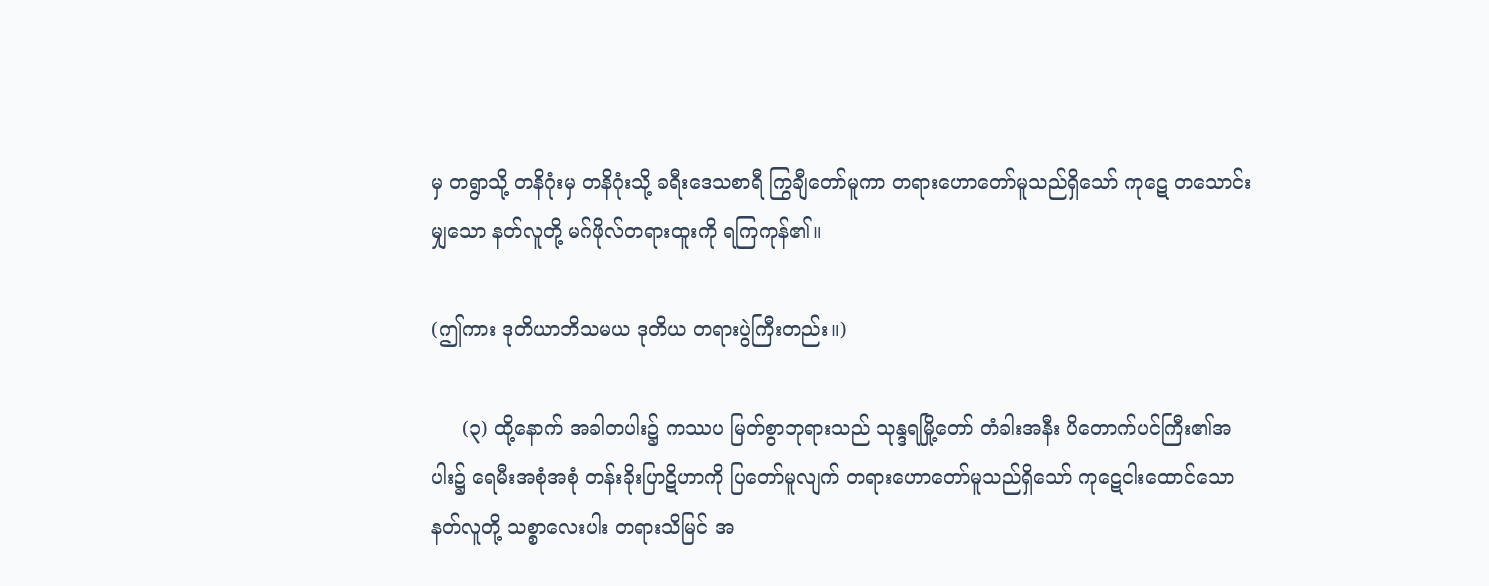မှ တရွာသို့ တနိဂုံးမှ တနိဂုံးသို့ ခရီးဒေသစာရီ ကြွချီတော်မူကာ တရားဟောတော်မူသည်ရှိသော် ကုဋေ တသောင်းမျှသော နတ်လူတို့ မဂ်ဖိုလ်တရားထူးကို ရကြကုန်၏။

(ဤကား ဒုတိယာဘိသမယ ဒုတိယ တရားပွဲကြီးတည်း။)

     (၃) ထို့နောက် အခါတပါး၌ ကဿပ မြတ်စွာဘုရားသည် သုန္ဒရမြို့တော် တံခါးအနီး ပိတောက်ပင်ကြီး၏အပါး၌ ရေမီးအစုံအစုံ တန်းခိုးပြာဋိဟာကို ပြတော်မူလျက် တရားဟောတော်မူသည်ရှိသော် ကုဋေငါးထောင်သော နတ်လူတို့ သစ္စာလေးပါး တရားသိမြင် အ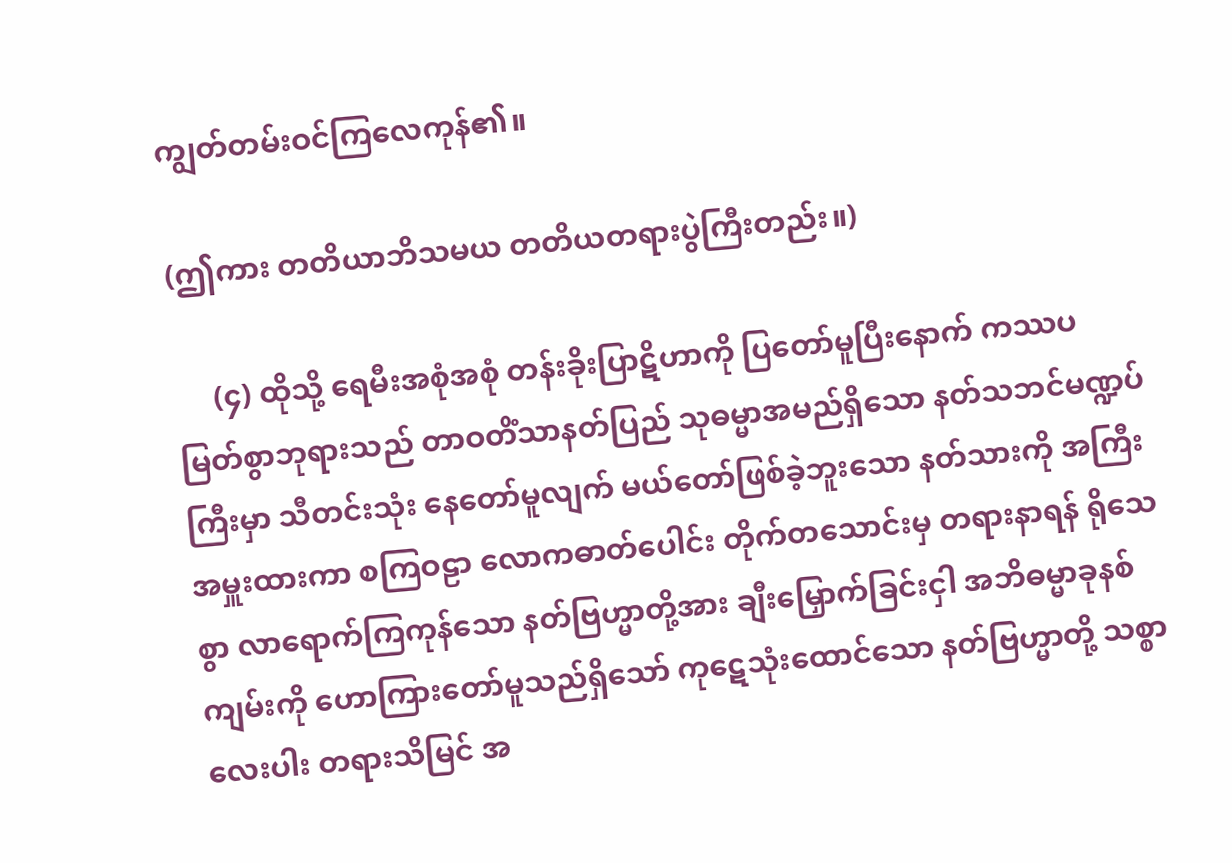ကျွတ်တမ်းဝင်ကြလေကုန်၏။

(ဤကား တတိယာဘိသမယ တတိယတရားပွဲကြီးတည်း။)

     (၄) ထိုသို့ ရေမီးအစုံအစုံ တန်းခိုးပြာဋိဟာကို ပြတော်မူပြီးနောက် ကဿပ မြတ်စွာဘုရားသည် တာဝတိံသာနတ်ပြည် သုဓမ္မာအမည်ရှိသော နတ်သဘင်မဏ္ဍပ်ကြီးမှာ သီတင်းသုံး နေတော်မူလျက် မယ်တော်ဖြစ်ခဲ့ဘူးသော နတ်သားကို အကြီးအမှူးထားကာ စကြဝဠာ လောကဓာတ်ပေါင်း တိုက်တသောင်းမှ တရားနာရန် ရိုသေစွာ လာရောက်ကြကုန်သော နတ်ဗြဟ္မာတို့အား ချီးမြှောက်ခြင်းငှါ အဘိဓမ္မာခုနစ်ကျမ်းကို ဟောကြားတော်မူသည်ရှိသော် ကုဋေသုံးထောင်သော နတ်ဗြဟ္မာတို့ သစ္စာလေးပါး တရားသိမြင် အ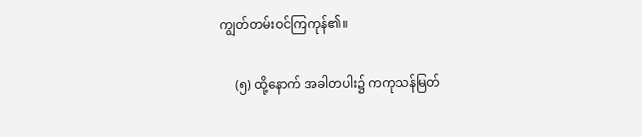ကျွတ်တမ်းဝင်ကြကုန်၏။

     (၅) ထို့နောက် အခါတပါး၌ ကကုသန်မြတ်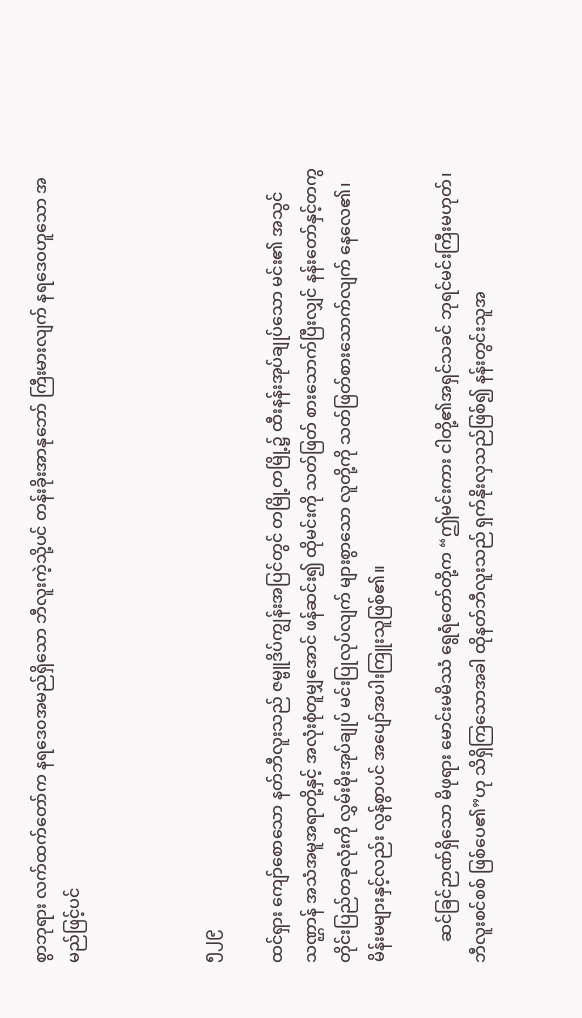စွာဘုရား လက်ထက်တော်က နရဒေ၀အမည်ရှိသော ဘီလူးကဲ့သို့ပင် တန်းခိုးအာနုဘော် ကြီးမားလျက် နရဒေဝဟူသော အမည်ဖြင့်ပင်



၅၂၉

ထင်ရှား ကျော်စောသော နတ်ဘီလူးသည် ဇမ္ဗူဒိပ်ကျွန်းအပြင်တွင် တမြို့တမြို့၌ ထီးနန်းအုပ်ချုပ်သော မင်း၏ အသွင်သဏ္ဌာန် အသံအမူအရာတို့နှင့် အလုံးစုံတူမျှအောင် ဖန်ဆင်း၍ ထိုမင်းကို သတ်ဖြတ် စားသောက်ပြီးလျှင် နန်းတော်နှင့်တကွ တိုင်းပြည်တခုလုံးကို လွှမ်းမိုးအုပ်ချုပ် မင်းပြုလုပ်လျက် များစွာသော လူတို့ကို သတ်ဖြတ်စားသောက်လျက် နေလေ၏၊ မိန်းမများနှင့်လည်း လွန်စွာပင် အပျော်အပါးကြူးသူဖြစ်၏။

     ဆင်ခြင်ဉာဏ်ရှိသော မိဖုရား မောင်းမမိဿံ ရွေရံတော်တို့က “ဤမင်းကား ငါတို့၏အရှင်သခင် ဘုရင်မင်းကြီးမဟုတ်၊ ဘီလူးစင်စစ် ဖြစ်ပေ၏”ဟု သိရှိကြသောအခါ ထိုနတ်ဘီလူးသည် ရှက်နိုးလှသည်ဖြစ်၍ နန်းတွင်းသူအ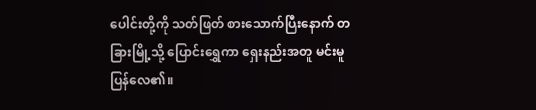ပေါင်းတို့ကို သတ်ဖြတ် စားသောက်ပြီးနောက် တခြားမြို့သို့ ပြောင်းရွှေကာ ရှေးနည်းအတူ မင်းမူပြန်လေ၏။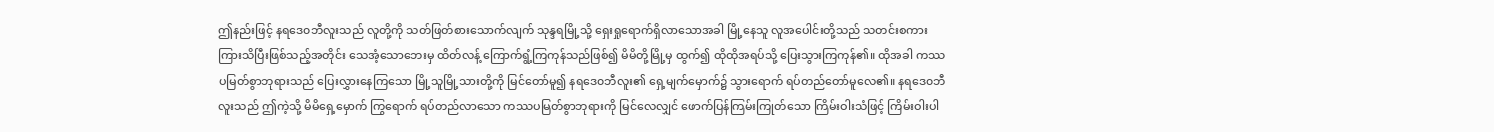ဤနည်းဖြင့် နရဒေ၀ဘီလူးသည် လူတို့ကို သတ်ဖြတ်စားသောက်လျက် သုန္ဒရမြို့သို့ ရှေးရှုရောက်ရှိလာသောအခါ မြို့နေသူ လူအပေါင်းတို့သည် သတင်းစကား ကြားသိပြီးဖြစ်သည့်အတိုင်း သေအံ့သောဘေးမှ ထိတ်လန့် ကြောက်ရွံ့ကြကုန်သည်ဖြစ်၍ မိမိတို့မြို့မှ ထွက်၍ ထိုထိုအရပ်သို့ ပြေးသွားကြကုန်၏။ ထိုအခါ ကဿပမြတ်စွာဘုရားသည် ပြေးလွှားနေကြသော မြို့သူမြို့သားတို့ကို မြင်တော်မူ၍ နရဒေ၀ဘီလူး၏ ရှေ့မျက်မှောက်၌ သွားရောက် ရပ်တည်တော်မူလေ၏။ နရဒေ၀ဘီလူးသည် ဤကဲ့သို့ မိမိရှေ့မှောက် ကြွရောက် ရပ်တည်လာသော ကဿပမြတ်စွာဘုရားကို မြင်လေလျှင် ဖောက်ပြန်ကြမ်းကြုတ်သော ကြိမ်းဝါးသံဖြင့် ကြိမ်းဝါးပါ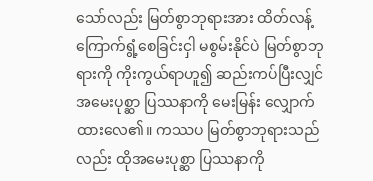သော်လည်း မြတ်စွာဘုရားအား ထိတ်လန့်ကြောက်ရွံ့စေခြင်းငှါ မစွမ်းနိုင်ပဲ မြတ်စွာဘုရားကို ကိုးကွယ်ရာဟူ၍ ဆည်းကပ်ပြီးလျှင် အမေးပုစ္ဆာ ပြဿနာကို မေးမြန်း လျှောက်ထားလေ၏။ ကဿပ မြတ်စွာဘုရားသည်လည်း ထိုအမေးပုစ္ဆာ ပြဿနာကို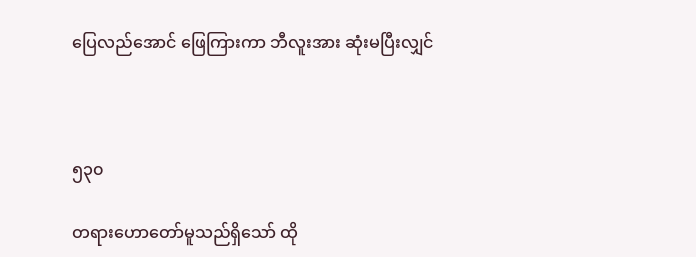ပြေလည်အောင် ဖြေကြားကာ ဘီလူးအား ဆုံးမပြီးလျှင်



၅၃၀

တရားဟောတော်မူသည်ရှိသော် ထို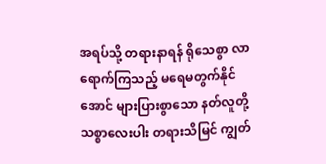အရပ်သို့ တရားနာရန် ရိုသေစွာ လာရောက်ကြသည့် မရေမတွက်နိုင်အောင် များပြားစွာသော နတ်လူတို့ သစ္စာလေးပါး တရားသိမြင် ကျွတ်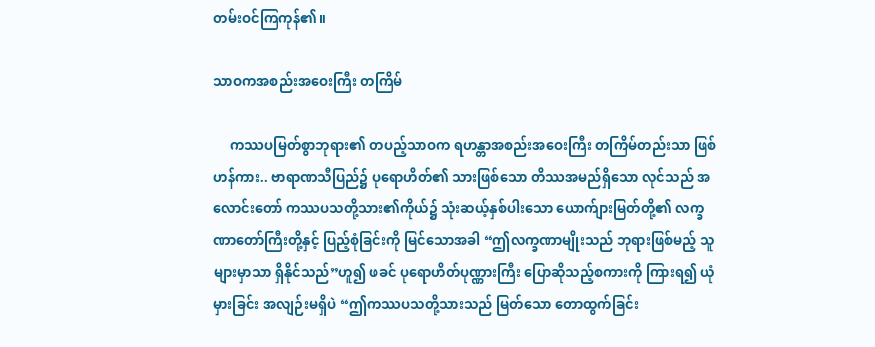တမ်းဝင်ကြကုန်၏။

သာဝကအစည်းအဝေးကြီး တကြိမ်

     ကဿပမြတ်စွာဘုရား၏ တပည့်သာဝက ရဟန္တာအစည်းအဝေးကြီး တကြိမ်တည်းသာ ဖြစ်ဟန်ကား.. ဗာရာဏသီပြည်၌ ပုရောဟိတ်၏ သားဖြစ်သော တိဿအမည်ရှိသော လုင်သည် အလောင်းတော် ကဿပသတို့သား၏ကိုယ်၌ သုံးဆယ့်နှစ်ပါးသော ယောက်ျားမြတ်တို့၏ လက္ခဏာတော်ကြီးတို့နှင့် ပြည့်စုံခြင်းကို မြင်သောအခါ “ဤလက္ခဏာမျိုးသည် ဘုရားဖြစ်မည့် သူများမှာသာ ရှိနိုင်သည်”ဟူ၍ ဖခင် ပုရောဟိတ်ပုဏ္ဏားကြီး ပြောဆိုသည့်စကားကို ကြားရ၍ ယုံမှားခြင်း အလျဉ်းမရှိပဲ “ဤကဿပသတို့သားသည် မြတ်သော တောထွက်ခြင်း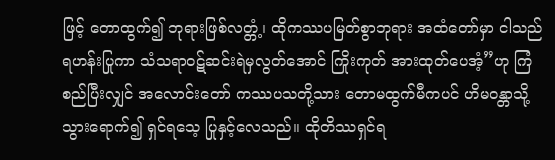ဖြင့် တောထွက်၍ ဘုရားဖြစ်လတ္တံ့၊ ထိုကဿပမြတ်စွာဘုရား အထံတော်မှာ ငါသည် ရဟန်းပြုကာ သံသရာဝဋ်ဆင်းရဲမှလွတ်အောင် ကြိုးကုတ် အားထုတ်ပေအံ့”ဟု ကြံစည်ပြီးလျှင် အလောင်းတော် ကဿပသတို့သား တောမထွက်မီကပင် ဟိမဝန္တာသို့သွားရောက်၍ ရှင်ရသေ့ ပြုနှင့်လေသည်။ ထိုတိဿရှင်ရ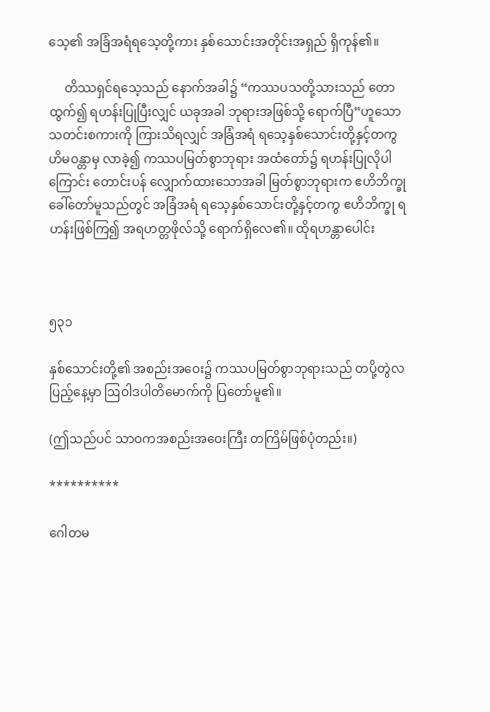သေ့၏ အခြံအရံရသေ့တို့ကား နှစ်သောင်းအတိုင်းအရှည် ရှိကုန်၏။

     တိဿရှင်ရသေ့သည် နောက်အခါ၌ “ကဿပသတို့သားသည် တောထွက်၍ ရဟန်းပြုပြီးလျှင် ယခုအခါ ဘုရားအဖြစ်သို့ ရောက်ပြီ”ဟူသော သတင်းစကားကို ကြားသိရလျှင် အခြံအရံ ရသေ့နှစ်သောင်းတို့နှင့်တကွ ဟိမဝန္တာမှ လာခဲ့၍ ကဿပမြတ်စွာဘုရား အထံတော်၌ ရဟန်းပြုလိုပါကြောင်း တောင်းပန် လျှောက်ထားသောအခါ မြတ်စွာဘုရားက ဧဟိဘိက္ခု ခေါ်တော်မူသည်တွင် အခြံအရံ ရသေ့နှစ်သောင်းတို့နှင့်တကွ ဧဟိဘိက္ခု ရဟန်းဖြစ်ကြ၍ အရဟတ္တဖိုလ်သို့ ရောက်ရှိလေ၏။ ထိုရဟန္တာပေါင်း



၅၃၁

နှစ်သောင်းတို့၏ အစည်းအဝေး၌ ကဿပမြတ်စွာဘုရားသည် တပို့တွဲလပြည့်နေ့မှာ ဩဝါဒပါတိမောက်ကို ပြတော်မူ၏။

(ဤသည်ပင် သာဝကအစည်းအဝေးကြီး တကြိမ်ဖြစ်ပုံတည်း။)

**********

ဂေါတမ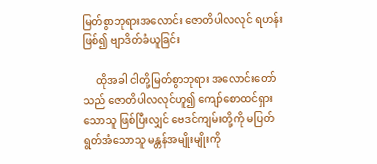မြတ်စွာဘုရားအလောင်း ဇောတိပါလလုင် ရဟန်းဖြစ်၍ ဗျာဒိတ်ခံယူခြင်း

     ထိုအခါ ငါတို့မြတ်စွာဘုရား အလောင်းတော်သည် ဇောတိပါလလုင်ဟူ၍ ကျော်စောထင်ရှားသောသူ ဖြစ်ပြီးလျှင် ဗေဒင်ကျမ်းတို့ကို မပြတ်ရွတ်အံသောသူ မန္တန်အမျိုးမျိုးကို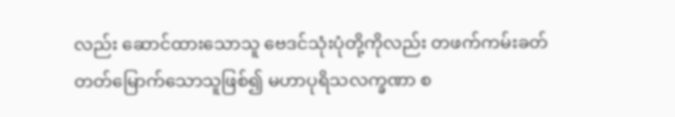လည်း ဆောင်ထားသောသူ ဗေဒင်သုံးပုံတို့ကိုလည်း တဖက်ကမ်းခတ် တတ်မြောက်သောသူဖြစ်၍ မဟာပုရိသလက္ခဏာ စ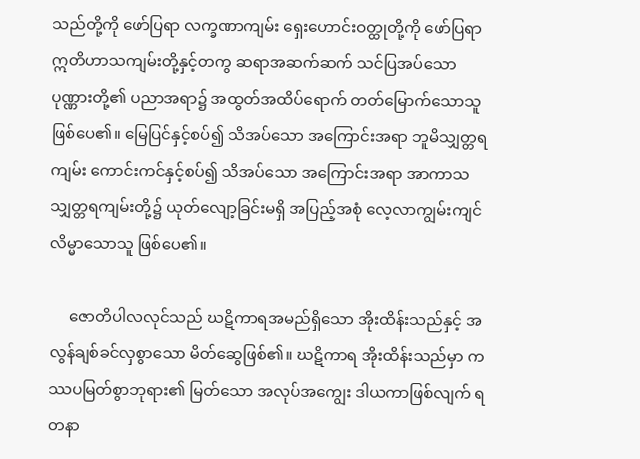သည်တို့ကို ဖော်ပြရာ လက္ခဏာကျမ်း ရှေးဟောင်းဝတ္ထုတို့ကို ဖော်ပြရာ ဣတိဟာသကျမ်းတို့နှင့်တကွ ဆရာအဆက်ဆက် သင်ပြအပ်သော ပုဏ္ဏားတို့၏ ပညာအရာ၌ အထွတ်အထိပ်ရောက် တတ်မြောက်သောသူ ဖြစ်ပေ၏။ မြေပြင်နှင့်စပ်၍ သိအပ်သော အကြောင်းအရာ ဘူမိသျှတ္တရကျမ်း ကောင်းကင်နှင့်စပ်၍ သိအပ်သော အကြောင်းအရာ အာကာသသျှတ္တရကျမ်းတို့၌ ယုတ်လျော့ခြင်းမရှိ အပြည့်အစုံ လေ့လာကျွမ်းကျင် လိမ္မာသောသူ ဖြစ်ပေ၏။

     ဇောတိပါလလုင်သည် ဃဋိကာရအမည်ရှိသော အိုးထိန်းသည်နှင့် အလွန်ချစ်ခင်လှစွာသော မိတ်ဆွေဖြစ်၏။ ဃဋိကာရ အိုးထိန်းသည်မှာ ကဿပမြတ်စွာဘုရား၏ မြတ်သော အလုပ်အကျွေး ဒါယကာဖြစ်လျက် ရတနာ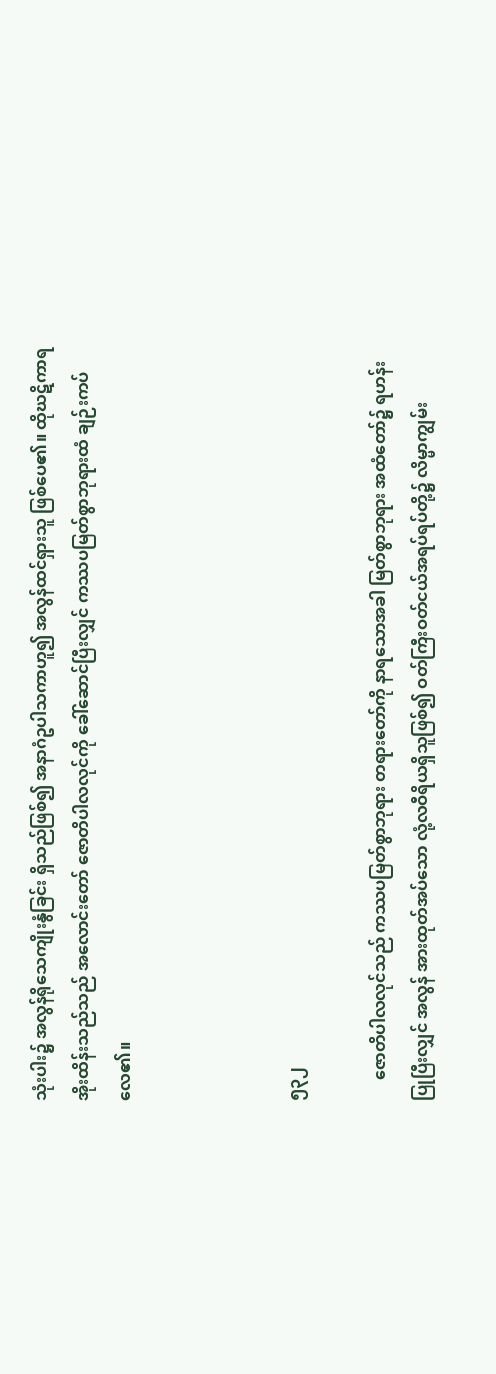သုံးပါး၌ အလွန်ရိုသေကျိုးနွံခြင်း ရှိသည်ဖြစ်၍ အနာဂံဥပါသကာဟူ၍ အလွန်ထင်ရှားသူ ဖြစ်ပေ၏။ ထိုဃဋိကာရ အိုးထိန်းသည်သည် အလောင်းတော် ဇောတိပါလလုင်ကို ခေါ်ဆောင်ပြီးလျှင် ကဿပမြတ်စွာဘုရားထံ ချဉ်းကပ်လေ၏။



၅၃၂

     ဇောတိပါလလုင်သည် ကဿပမြတ်စွာဘုရား တရားတော်ကို နာရသောအခါ မြတ်စွာဘုရား အထံတော်၌ ရဟန်းပြုပြီးလျှင် အလွန် အားထုတ်အပ်သော လုံ့လဝီရိယရှိသူဖြစ်၍ ဝတ်ကြီးဝတ်ငယ်အရပ်ရပ်တို့၌ လိမ္မာကျွမ်း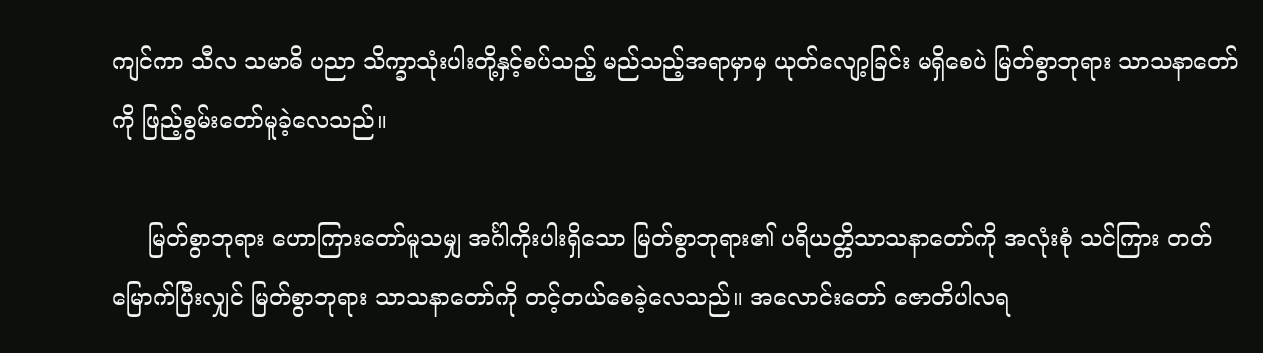ကျင်ကာ သီလ သမာဓိ ပညာ သိက္ခာသုံးပါးတို့နှင့်စပ်သည့် မည်သည့်အရာမှာမှ ယုတ်လျော့ခြင်း မရှိစေပဲ မြတ်စွာဘုရား သာသနာတော်ကို ဖြည့်စွမ်းတော်မူခဲ့လေသည်။

     မြတ်စွာဘုရား ဟောကြားတော်မူသမျှ အင်္ဂါကိုးပါးရှိသော မြတ်စွာဘုရား၏ ပရိယတ္တိသာသနာတော်ကို အလုံးစုံ သင်ကြား တတ်မြောက်ပြီးလျှင် မြတ်စွာဘုရား သာသနာတော်ကို တင့်တယ်စေခဲ့လေသည်။ အလောင်းတော် ဇောတိပါလရ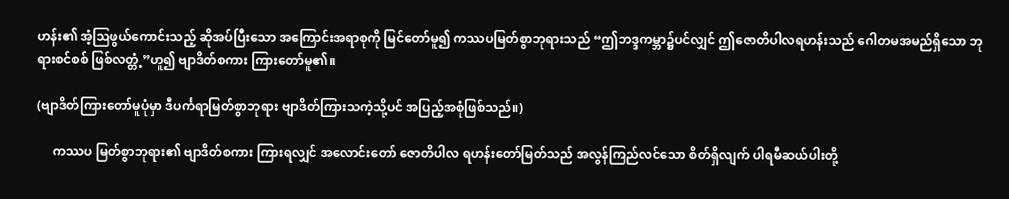ဟန်း၏ အံ့ဩဖွယ်ကောင်းသည့် ဆိုအပ်ပြီးသော အကြောင်းအရာစုကို မြင်တော်မူ၍ ကဿပမြတ်စွာဘုရားသည် “ဤဘဒ္ဒကမ္ဘာ၌ပင်လျှင် ဤဇောတိပါလရဟန်းသည် ဂေါတမအမည်ရှိသော ဘုရားစင်စစ် ဖြစ်လတ္တံ့”ဟူ၍ ဗျာဒိတ်စကား ကြားတော်မူ၏။

(ဗျာဒိတ်ကြားတော်မူပုံမှာ ဒီပင်္ကရာမြတ်စွာဘုရား ဗျာဒိတ်ကြားသကဲ့သို့ပင် အပြည့်အစုံဖြစ်သည်။)

     ကဿပ မြတ်စွာဘုရား၏ ဗျာဒိတ်စကား ကြားရလျှင် အလောင်းတော် ဇောတိပါလ ရဟန်းတော်မြတ်သည် အလွန်ကြည်လင်သော စိတ်ရှိလျက် ပါရမီဆယ်ပါးတို့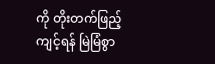ကို တိုးတက်ဖြည့်ကျင့်ရန် မြဲမြံစွာ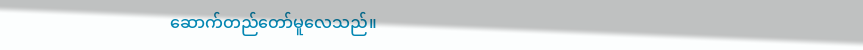ဆောက်တည်တော်မူလေသည်။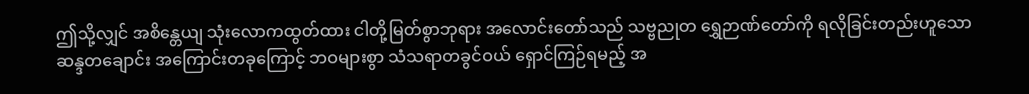ဤသို့လျှင် အစိန္တေယျ သုံးလောကထွတ်ထား ငါတို့မြတ်စွာဘုရား အလောင်းတော်သည် သဗ္ဗညုတ ရွှေဉာဏ်တော်ကို ရလိုခြင်းတည်းဟူသော ဆန္ဒတချောင်း အကြောင်းတခုကြောင့် ဘဝများစွာ သံသရာတခွင်ဝယ် ရှောင်ကြဉ်ရမည့် အ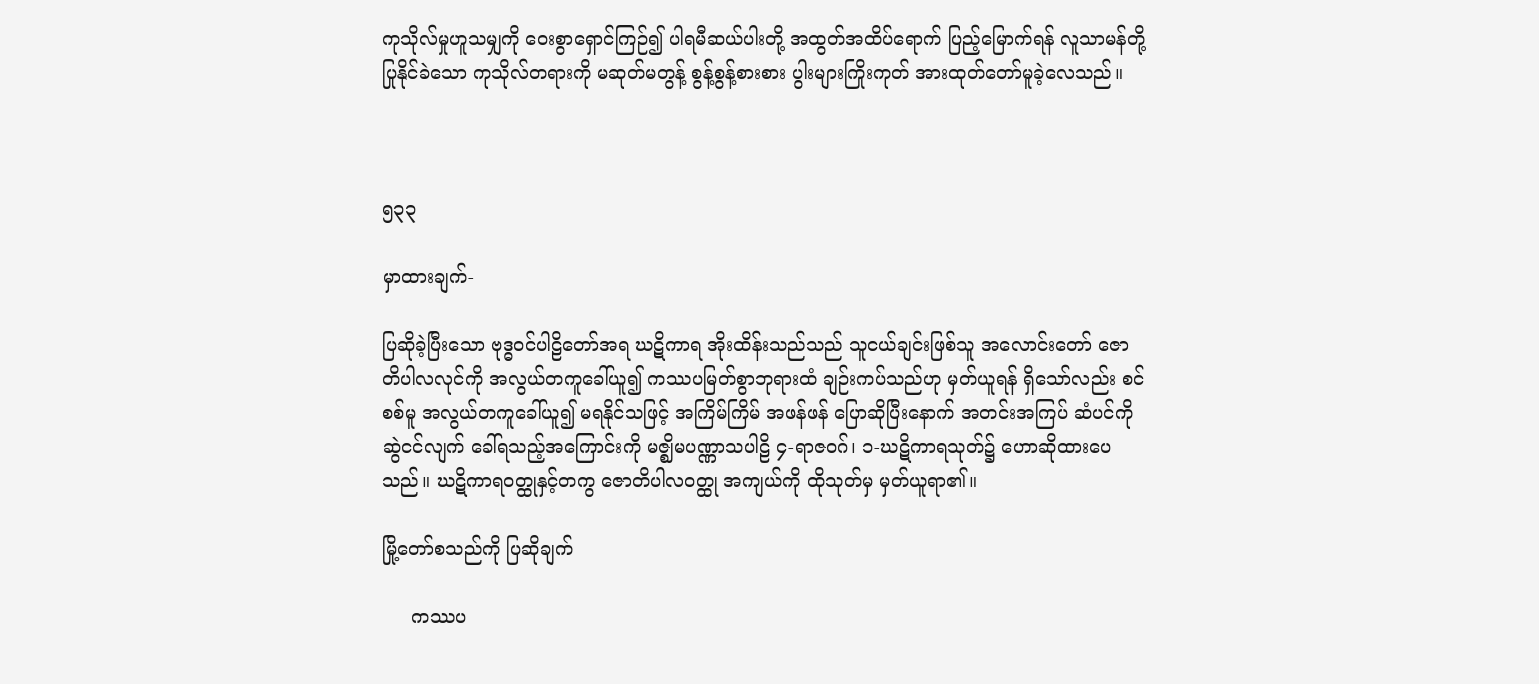ကုသိုလ်မှုဟူသမျှကို ဝေးစွာရှောင်ကြဉ်၍ ပါရမီဆယ်ပါးတို့ အထွတ်အထိပ်ရောက် ပြည့်မြောက်ရန် လူသာမန်တို့ ပြုနိုင်ခဲသော ကုသိုလ်တရားကို မဆုတ်မတွန့် စွန့်စွန့်စားစား ပွါးများကြိုးကုတ် အားထုတ်တော်မူခဲ့လေသည်။



၅၃၃

မှာထားချက်-

ပြဆိုခဲ့ပြီးသော ဗုဒ္ဓဝင်ပါဠိတော်အရ ဃဋိကာရ အိုးထိန်းသည်သည် သူငယ်ချင်းဖြစ်သူ အလောင်းတော် ဇောတိပါလလုင်ကို အလွယ်တကူခေါ်ယူ၍ ကဿပမြတ်စွာဘုရားထံ ချဉ်းကပ်သည်ဟု မှတ်ယူရန် ရှိသော်လည်း စင်စစ်မူ အလွယ်တကူခေါ်ယူ၍ မရနိုင်သဖြင့် အကြိမ်ကြိမ် အဖန်ဖန် ပြောဆိုပြီးနောက် အတင်းအကြပ် ဆံပင်ကိုဆွဲငင်လျက် ခေါ်ရသည့်အကြောင်းကို မဇ္ဈိမပဏ္ဏာသပါဠိ ၄-ရာဇဝဂ်၊ ၁-ဃဋိကာရသုတ်၌ ဟောဆိုထားပေသည်။ ဃဋိကာရဝတ္ထုနှင့်တကွ ဇောတိပါလဝတ္ထု အကျယ်ကို ထိုသုတ်မှ မှတ်ယူရာ၏။

မြို့တော်စသည်ကို ပြဆိုချက်

     ကဿပ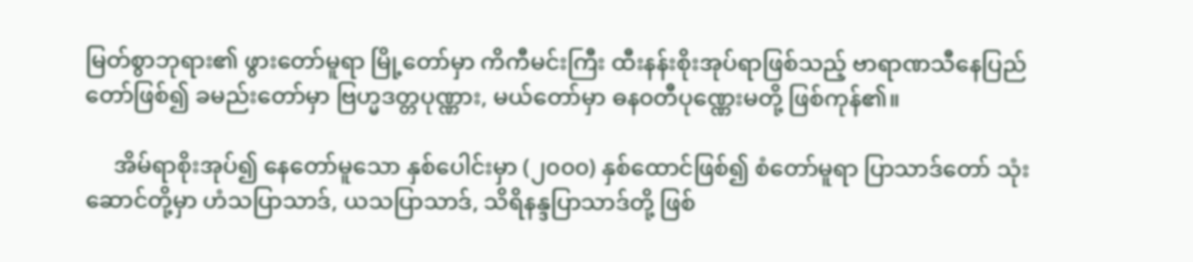မြတ်စွာဘုရား၏ ဖွားတော်မူရာ မြို့တော်မှာ ကိကီမင်းကြီး ထီးနန်းစိုးအုပ်ရာဖြစ်သည့် ဗာရာဏသီနေပြည်တော်ဖြစ်၍ ခမည်းတော်မှာ ဗြဟ္မဒတ္တပုဏ္ဏား, မယ်တော်မှာ ဓန၀တီပုဏ္ဏေးမတို့ ဖြစ်ကုန်၏။

     အိမ်ရာစိုးအုပ်၍ နေတော်မူသော နှစ်ပေါင်းမှာ (၂၀၀၀) နှစ်ထောင်ဖြစ်၍ စံတော်မူရာ ပြာသာဒ်တော် သုံးဆောင်တို့မှာ ဟံသပြာသာဒ်, ယသပြာသာဒ်, သိရိနန္ဒပြာသာဒ်တို့ ဖြစ်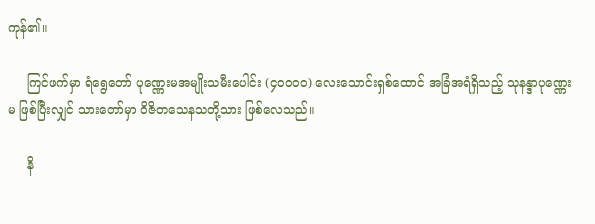ကုန်၏။

     ကြင်ဖက်မှာ ရံရွေတော် ပုဏ္ဏေးမအမျိုးသမီးပေါင်း (၄ဝဝဝဝ) လေးသောင်းရှစ်ထောင် အခြံအရံရှိသည့် သုနန္ဒာပုဏ္ဏေးမ ဖြစ်ပြီးလျှင် သားတော်မှာ ဝိဇိတသေနသတို့သား ဖြစ်လေသည်။

     နိ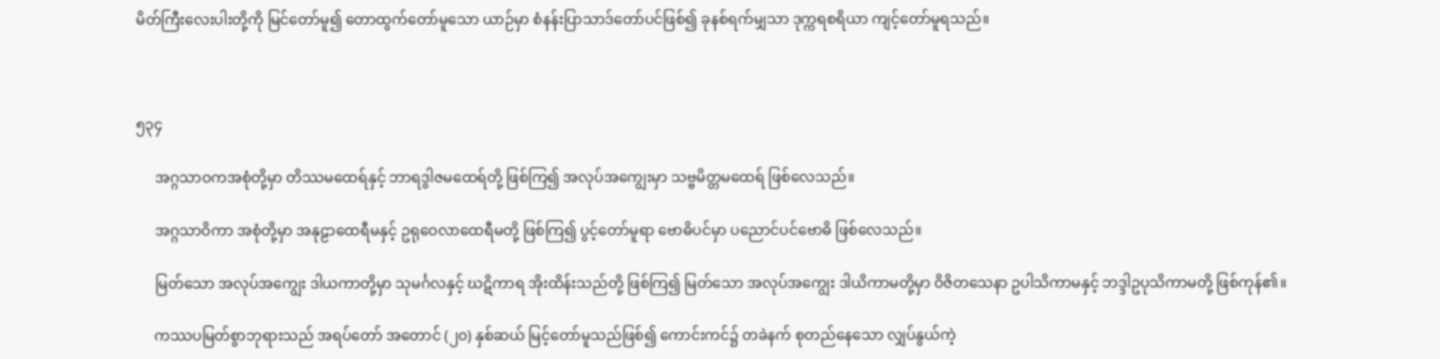မိတ်ကြီးလေးပါးတို့ကို မြင်တော်မူ၍ တောထွက်တော်မူသော ယာဉ်မှာ စံနန်းပြာသာဒ်တော်ပင်ဖြစ်၍ ခုနစ်ရက်မျှသာ ဒုက္ကရစရိယာ ကျင့်တော်မူရသည်။



၅၃၄

     အဂ္ဂသာဝကအစုံတို့မှာ တိဿမထေရ်နှင့် ဘာရဒွါဇမထေရ်တို့ ဖြစ်ကြ၍ အလုပ်အကျွေးမှာ သဗ္ဗမိတ္တမထေရ် ဖြစ်လေသည်။

     အဂ္ဂသာဝိကာ အစုံတို့မှာ အနုဠာထေရီမနှင့် ဥရုဝေလာထေရီမတို့ ဖြစ်ကြ၍ ပွင့်တော်မူရာ ဗောဓိပင်မှာ ပညောင်ပင်ဗောဓိ ဖြစ်လေသည်။

     မြတ်သော အလုပ်အကျွေး ဒါယကာတို့မှာ သုမင်္ဂလနှင့် ဃဋိကာရ အိုးထိန်းသည်တို့ ဖြစ်ကြ၍ မြတ်သော အလုပ်အကျွေး ဒါယိကာမတို့မှာ ဝိဇိတသေနာ ဥပါသိကာမနှင့် ဘဒ္ဒါဥပုသိကာမတို့ ဖြစ်ကုန်၏။

     ကဿပမြတ်စွာဘုရားသည် အရပ်တော် အတောင် (၂၀) နှစ်ဆယ် မြင့်တော်မူသည်ဖြစ်၍ ကောင်းကင်၌ တခဲနက် စုတည်နေသော လျှပ်နွယ်ကဲ့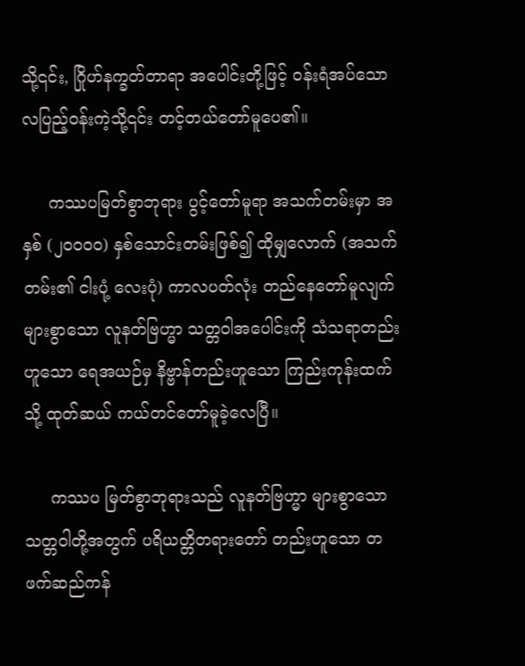သို့၎င်း, ဂြိုဟ်နက္ခတ်တာရာ အပေါင်းတို့ဖြင့် ၀န်းရံအပ်သော လပြည့်ဝန်းကဲ့သို့၎င်း တင့်တယ်တော်မူပေ၏။

     ကဿပမြတ်စွာဘုရား ပွင့်တော်မူရာ အသက်တမ်းမှာ အနှစ် (၂၀၀၀၀) နှစ်သောင်းတမ်းဖြစ်၍ ထိုမျှလောက် (အသက်တမ်း၏ ငါးပုံ့ လေးပုံ) ကာလပတ်လုံး တည်နေတော်မူလျက် များစွာသော လူနတ်ဗြဟ္မာ သတ္တဝါအပေါင်းကို သံသရာတည်းဟူသော ရေအယဉ်မှ နိဗ္ဗာန်တည်းဟူသော ကြည်းကုန်းထက်သို့ ထုတ်ဆယ် ကယ်တင်တော်မူခဲ့လေပြီ။

     ကဿပ မြတ်စွာဘုရားသည် လူနတ်ဗြဟ္မာ များစွာသော သတ္တဝါတို့အတွက် ပရိယတ္တိတရားတော် တည်းဟူသော တဖက်ဆည်ကန်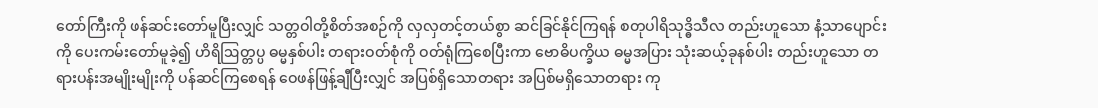တော်ကြီးကို ဖန်ဆင်းတော်မူပြီးလျှင် သတ္တဝါတို့စိတ်အစဉ်ကို လှလှတင့်တယ်စွာ ဆင်ခြင်နိုင်ကြရန် စတုပါရိသုဒ္ဓိသီလ တည်းဟူသော နံ့သာပျောင်းကို ပေးကမ်းတော်မူခဲ့၍ ဟိရိဩတ္တပ္ပ ဓမ္မနှစ်ပါး တရားဝတ်စုံကို ဝတ်ရုံကြစေပြီးကာ ဗောဓိပက္ခိယ ဓမ္မအပြား သုံးဆယ့်ခုနစ်ပါး တည်းဟူသော တရားပန်းအမျိုးမျိုးကို ပန်ဆင်ကြစေရန် ဝေဖန်ဖြန့်ချီပြီးလျှင် အပြစ်ရှိသောတရား အပြစ်မရှိသောတရား ကု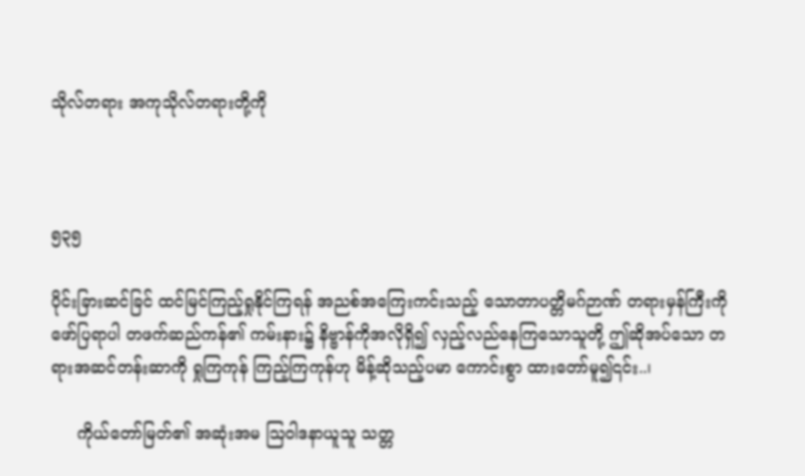သိုလ်တရား အကုသိုလ်တရားတို့ကို



၅၃၅

ပိုင်းခြားဆင်ခြင် ထင်မြင်ကြည့်ရှုနိုင်ကြရန် အညစ်အကြေးကင်းသည့် သောတာပတ္တိမဂ်ဉာဏ် တရားမှန်ကြီးကို ဖော်ပြရာပါ တဖက်ဆည်ကန်၏ ကမ်းနား၌ နိဗ္ဗာန်ကိုအလိုရှိ၍ လှည့်လည်နေကြသောသူတို့ ဤဆိုအပ်သော တရားအဆင်တန်းဆာကို ရှုကြကုန် ကြည့်ကြကုန်ဟု မိန့်ဆိုသည့်ပမာ ကောင်းစွာ ထားတော်မူ၍၎င်း..၊

     ကိုယ်တော်မြတ်၏ အဆုံးအမ ဩဝါဒနာယူသူ သတ္တ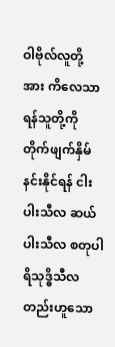ဝါဗိုလ်လူတို့အား ကိလေသာရန်သူတို့ကို တိုက်ဖျက်နှိမ်နင်းနိုင်ရန် ငါးပါးသီလ ဆယ်ပါးသီလ စတုပါရိသုဒ္ဓိသီလ တည်းဟူသော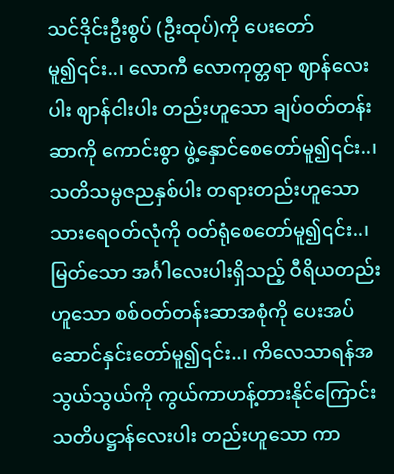သင်ဒိုင်းဦးစွပ် (ဦးထုပ်)ကို ပေးတော်မူ၍၎င်း..၊ လောကီ လောကုတ္တရာ ဈာန်လေးပါး ဈာန်ငါးပါး တည်းဟူသော ချပ်ဝတ်တန်းဆာကို ကောင်းစွာ ဖွဲ့နှောင်စေတော်မူ၍၎င်း..၊ သတိသမ္ပဇညနှစ်ပါး တရားတည်းဟူသော သားရေဝတ်လုံကို ဝတ်ရုံစေတော်မူ၍၎င်း..၊ မြတ်သော အင်္ဂါလေးပါးရှိသည့် ဝီရိယတည်းဟူသော စစ်ဝတ်တန်းဆာအစုံကို ပေးအပ် ဆောင်နှင်းတော်မူ၍၎င်း..၊ ကိလေသာရန်အသွယ်သွယ်ကို ကွယ်ကာဟန့်တားနိုင်ကြောင်း သတိပဋ္ဌာန်လေးပါး တည်းဟူသော ကာ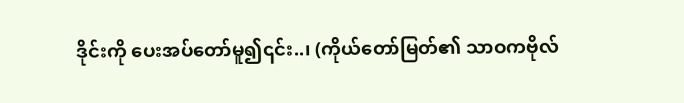ဒိုင်းကို ပေးအပ်တော်မူ၍၎င်း..၊ (ကိုယ်တော်မြတ်၏ သာဝကဗိုလ်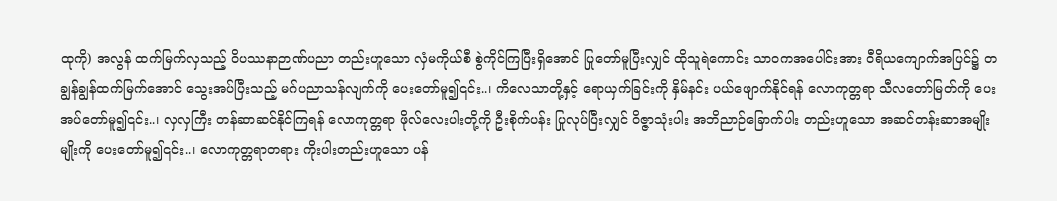ထုကို) အလွန် ထက်မြက်လှသည့် ဝိပဿနာဉာဏ်ပညာ တည်းဟူသော လှံမကိုယ်စီ စွဲကိုင်ကြပြီးရှိအောင် ပြုတော်မူပြီးလျှင် ထိုသူရဲကောင်း သာဝကအပေါင်းအား ဝီရိယကျောက်အပြင်၌ တချွန်ချွန်ထက်မြက်အောင် သွေးအပ်ပြီးသည့် မဂ်ပညာသန်လျက်ကို ပေးတော်မူ၍၎င်း..၊ ကိလေသာတို့နှင့် ရောယှက်ခြင်းကို နှိမ်နင်း ပယ်ဖျောက်နိုင်ရန် လောကုတ္တရာ သီလတော်မြတ်ကို ပေးအပ်တော်မူ၍၎င်း..၊ လှလှကြီး တန်ဆာဆင်နိုင်ကြရန် လောကုတ္တရာ ဖိုလ်လေးပါးတို့ကို ဦးစိုက်ပန်း ပြုလုပ်ပြီးလျှင် ဝိဇ္ဇာသုံးပါး အဘိညာဉ်ခြောက်ပါး တည်းဟူသော အဆင်တန်းဆာအမျိုးမျိုးကို ပေးတော်မူ၍၎င်း..၊ လောကုတ္တရာတရား ကိုးပါးတည်းဟူသော ပန်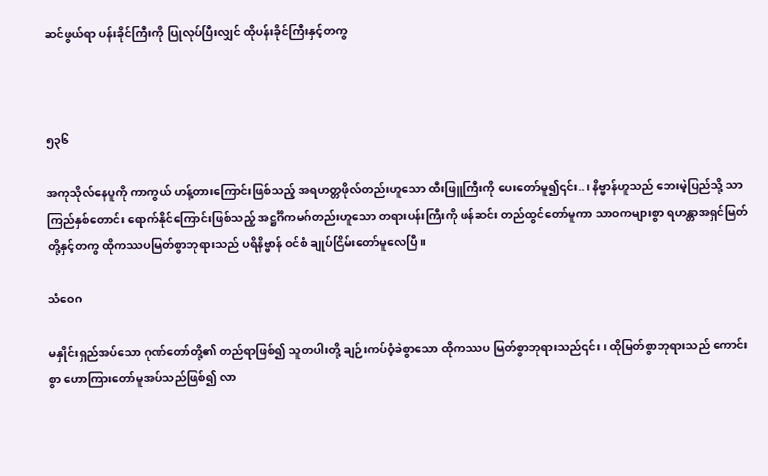ဆင်ဖွယ်ရာ ပန်းခိုင်ကြီးကို ပြုလုပ်ပြီးလျှင် ထိုပန်းခိုင်ကြီးနှင့်တကွ



၅၃၆

အကုသိုလ်နေပူကို ကာကွယ် ဟန့်တားကြောင်းဖြစ်သည့် အရဟတ္တဖိုလ်တည်းဟူသော ထီးဖြူကြီးကို ပေးတော်မူ၍၎င်း..၊ နိဗ္ဗာန်ဟူသည် ဘေးမဲ့ပြည်သို့ သာကြည်နှစ်တောင်း ရောက်နိုင်ကြောင်းဖြစ်သည့် အဋ္ဌင်္ဂိကမဂ်တည်းဟူသော တရားပန်းကြီးကို ဖန်ဆင်း တည်ထွင်တော်မူကာ သာဝကများစွာ ရဟန္တာအရှင်မြတ်တို့နှင့်တကွ ထိုကဿပမြတ်စွာဘုရားသည် ပရိနိဗ္ဗာန် ဝင်စံ ချုပ်ငြိမ်းတော်မူလေပြီ။

သံဝေဂ

မနှိုင်းရှည်အပ်သော ဂုဏ်တော်တို့၏ တည်ရာဖြစ်၍ သူတပါးတို့ ချဉ်းကပ်ဝံ့ခဲစွာသော ထိုကဿပ မြတ်စွာဘုရားသည်၎င်း၊ ထိုမြတ်စွာဘုရားသည် ကောင်းစွာ ဟောကြားတော်မူအပ်သည်ဖြစ်၍ လာ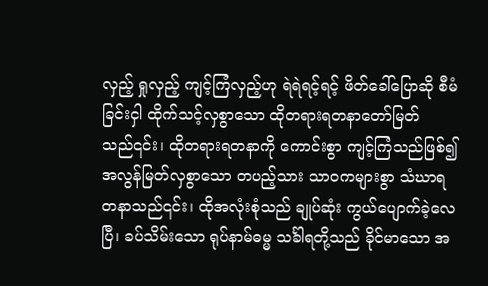လှည့် ရှုလှည့် ကျင့်ကြံလှည့်ဟု ရဲရဲရင့်ရင့် ဖိတ်ခေါ်ပြောဆို စီမံခြင်းငှါ ထိုက်သင့်လှစွာသော ထိုတရားရတနာတော်မြတ်သည်၎င်း၊ ထိုတရားရတနာကို ကောင်းစွာ ကျင့်ကြံသည်ဖြစ်၍ အလွန်မြတ်လှစွာသော တပည့်သား သာဝကများစွာ သံဃာရတနာသည်၎င်း၊ ထိုအလုံးစုံသည် ချုပ်ဆုံး ကွယ်ပျောက်ခဲ့လေပြီ၊ ခပ်သိမ်းသော ရုပ်နာမ်ဓမ္မ သင်္ခါရတို့သည် ခိုင်မာသော အ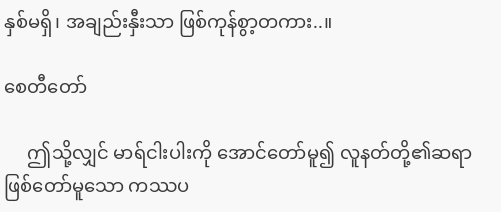နှစ်မရှိ၊ အချည်းနှီးသာ ဖြစ်ကုန်စွာ့တကား..။

စေတီတော်

     ဤသို့လျှင် မာရ်ငါးပါးကို အောင်တော်မူ၍ လူနတ်တို့၏ဆရာ ဖြစ်တော်မူသော ကဿပ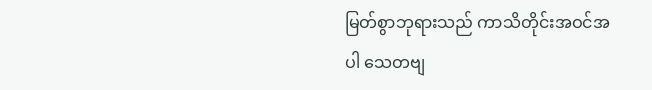မြတ်စွာဘုရားသည် ကာသိတိုင်းအဝင်အပါ သေတဗျ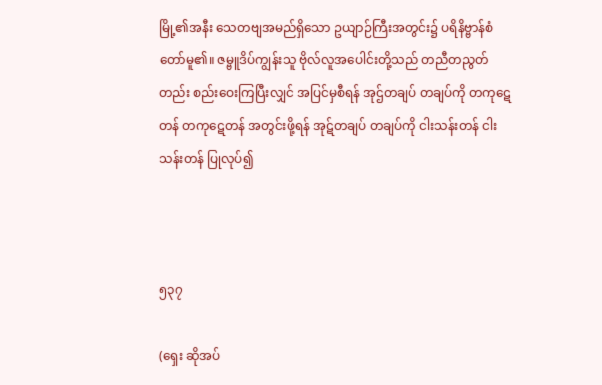မြို့၏အနီး သေတဗျအမည်ရှိသော ဥယျာဉ်ကြီးအတွင်း၌ ပရိနိဗ္ဗာန်စံတော်မူ၏။ ဇမ္ဗူဒိပ်ကျွန်းသူ ဗိုလ်လူအပေါင်းတို့သည် တညီတညွတ်တည်း စည်းဝေးကြပြီးလျှင် အပြင်မှစီရန် အုဌ်တချပ် တချပ်ကို တကုဋေတန် တကုဋေတန် အတွင်းဖို့ရန် အုဋ်တချပ် တချပ်ကို ငါးသန်းတန် ငါးသန်းတန် ပြုလုပ်၍



၅၃၇

(ရှေး ဆိုအပ်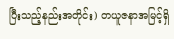ပြီးသည့်နည်းအတိုင်း) တယူဇနာအမြင့်ရှိ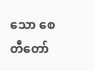သော စေတီတော်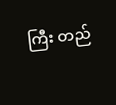ကြီး တည်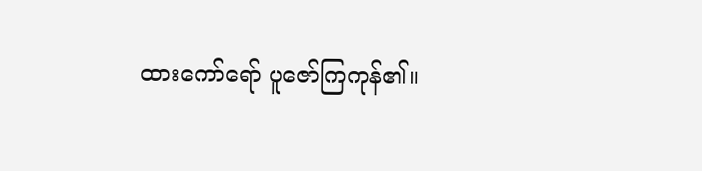ထားကော်ရော် ပူဇော်ကြကုန်၏။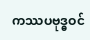ကဿပဗုဒ္ဓဝင်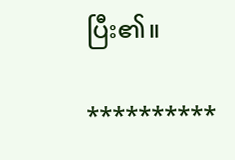ပြီး၏။

**********